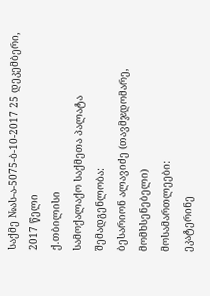საქმე №ას-ა-5075-ბ-10-2017 25 დეკემბერი, 2017 წელი
ქ.თბილისი
სამოქალაქო საქმეთა პალატა
შემადგენლობა:
ბესარიონ ალავიძე (თავმჯდომარე, მომხსენებელი)
მოსამართლეები:
ეკატერინე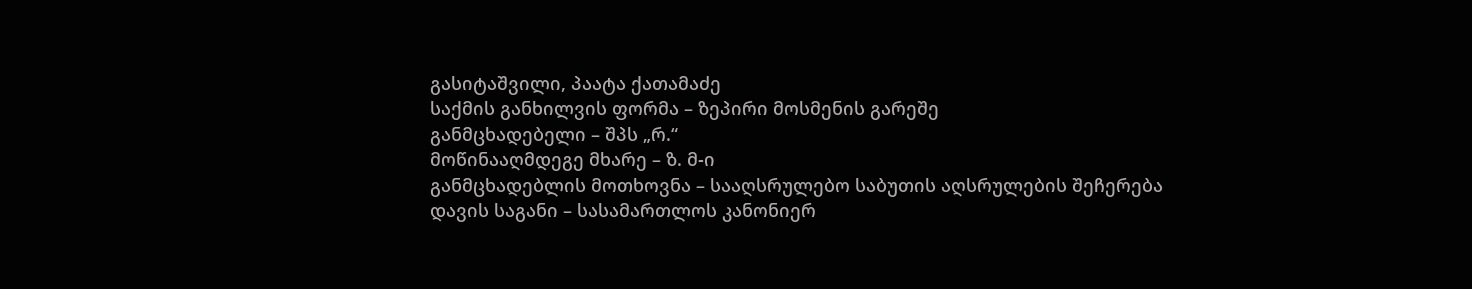გასიტაშვილი, პაატა ქათამაძე
საქმის განხილვის ფორმა – ზეპირი მოსმენის გარეშე
განმცხადებელი – შპს „რ.“
მოწინააღმდეგე მხარე – ზ. მ-ი
განმცხადებლის მოთხოვნა – სააღსრულებო საბუთის აღსრულების შეჩერება
დავის საგანი – სასამართლოს კანონიერ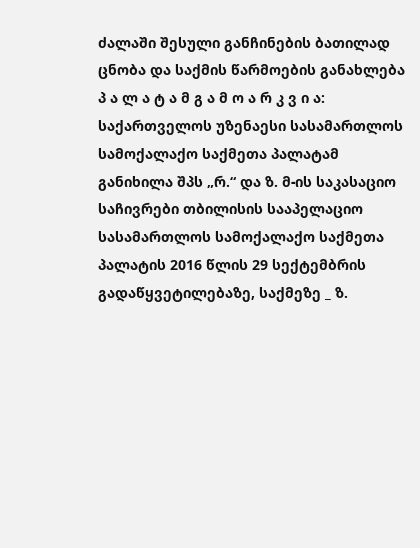ძალაში შესული განჩინების ბათილად ცნობა და საქმის წარმოების განახლება
პ ა ლ ა ტ ა მ გ ა მ ო ა რ კ ვ ი ა:
საქართველოს უზენაესი სასამართლოს სამოქალაქო საქმეთა პალატამ განიხილა შპს „რ.“ და ზ. მ-ის საკასაციო საჩივრები თბილისის სააპელაციო სასამართლოს სამოქალაქო საქმეთა პალატის 2016 წლის 29 სექტემბრის გადაწყვეტილებაზე, საქმეზე _ ზ.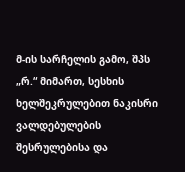მ-ის სარჩელის გამო, შპს „რ.“ მიმართ, სესხის ხელშეკრულებით ნაკისრი ვალდებულების შესრულებისა და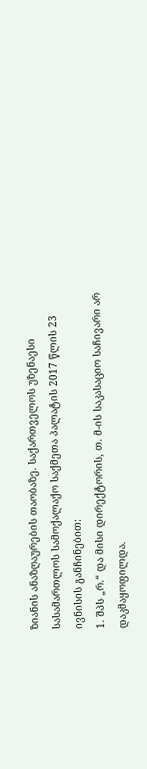ზიანის ანაზღაურების თაობაზე. საქართველოს უზენაესი სასამართლოს სამოქალაქო საქმეთა პალატის 2017 წლის 23 ივნისის განჩინებით:
1. შპს „რ.“ და მისი დირექტორის, თ. მ-ის საკასაციო საჩივარი არ დაკმაყოფილდა.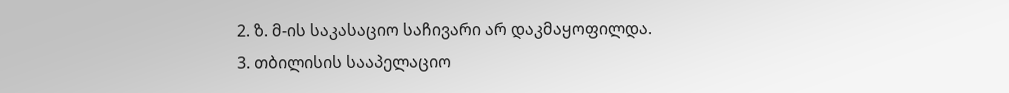2. ზ. მ-ის საკასაციო საჩივარი არ დაკმაყოფილდა.
3. თბილისის სააპელაციო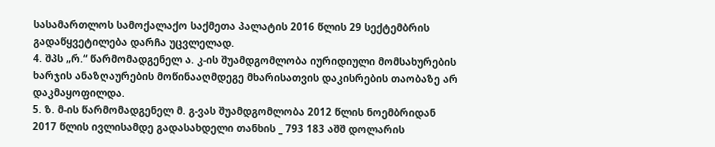სასამართლოს სამოქალაქო საქმეთა პალატის 2016 წლის 29 სექტემბრის გადაწყვეტილება დარჩა უცვლელად.
4. შპს „რ.“ წარმომადგენელ ა. კ-ის შუამდგომლობა იურიდიული მომსახურების ხარჯის ანაზღაურების მოწინააღმდეგე მხარისათვის დაკისრების თაობაზე არ დაკმაყოფილდა.
5. ზ. მ-ის წარმომადგენელ მ. გ-ვას შუამდგომლობა 2012 წლის ნოემბრიდან 2017 წლის ივლისამდე გადასახდელი თანხის _ 793 183 აშშ დოლარის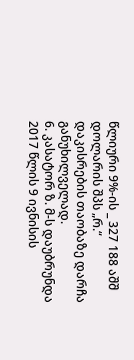წლიური 9%-ის _ 327 188 აშშ დოლარის შპს „რ.“ დაკისრების თაობაზე დარჩა განუხილველად.
6. კასატორ ზ. მ-ს დაუბრუნდა 2017 წლის 9 ივნისის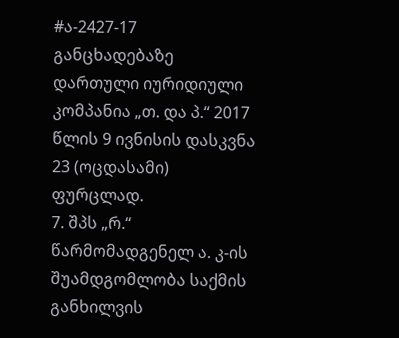#ა-2427-17 განცხადებაზე დართული იურიდიული კომპანია „თ. და პ.“ 2017 წლის 9 ივნისის დასკვნა 23 (ოცდასამი) ფურცლად.
7. შპს „რ.“ წარმომადგენელ ა. კ-ის შუამდგომლობა საქმის განხილვის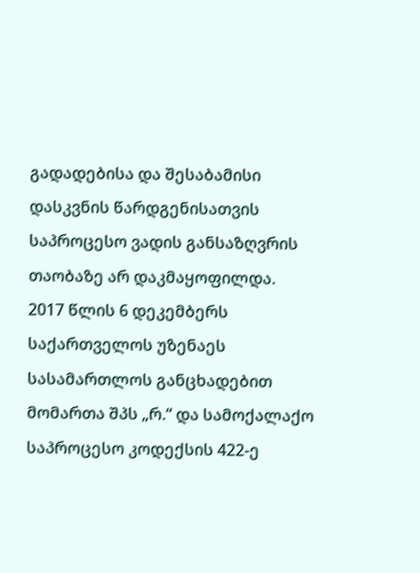გადადებისა და შესაბამისი დასკვნის წარდგენისათვის საპროცესო ვადის განსაზღვრის თაობაზე არ დაკმაყოფილდა.
2017 წლის 6 დეკემბერს საქართველოს უზენაეს სასამართლოს განცხადებით მომართა შპს „რ.“ და სამოქალაქო საპროცესო კოდექსის 422-ე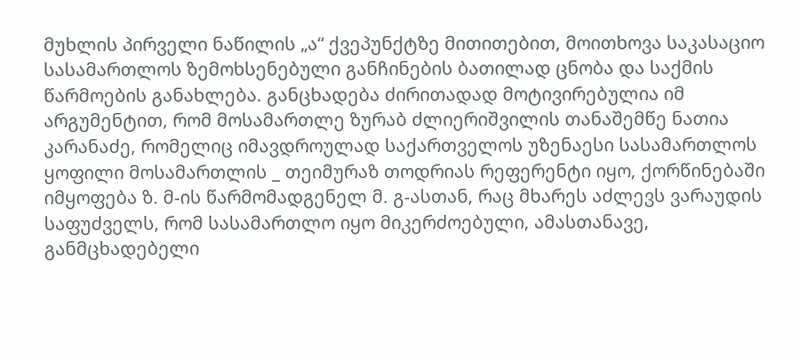მუხლის პირველი ნაწილის „ა“ ქვეპუნქტზე მითითებით, მოითხოვა საკასაციო სასამართლოს ზემოხსენებული განჩინების ბათილად ცნობა და საქმის წარმოების განახლება. განცხადება ძირითადად მოტივირებულია იმ არგუმენტით, რომ მოსამართლე ზურაბ ძლიერიშვილის თანაშემწე ნათია კარანაძე, რომელიც იმავდროულად საქართველოს უზენაესი სასამართლოს ყოფილი მოსამართლის _ თეიმურაზ თოდრიას რეფერენტი იყო, ქორწინებაში იმყოფება ზ. მ-ის წარმომადგენელ მ. გ-ასთან, რაც მხარეს აძლევს ვარაუდის საფუძველს, რომ სასამართლო იყო მიკერძოებული, ამასთანავე, განმცხადებელი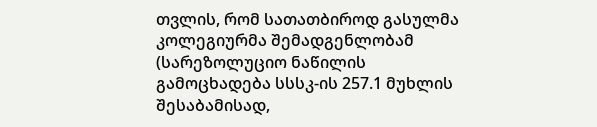თვლის, რომ სათათბიროდ გასულმა კოლეგიურმა შემადგენლობამ (სარეზოლუციო ნაწილის გამოცხადება სსსკ-ის 257.1 მუხლის შესაბამისად,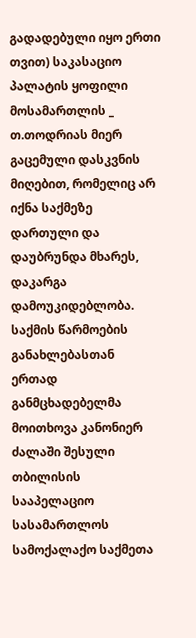გადადებული იყო ერთი თვით) საკასაციო პალატის ყოფილი მოსამართლის _ თ.თოდრიას მიერ გაცემული დასკვნის მიღებით, რომელიც არ იქნა საქმეზე დართული და დაუბრუნდა მხარეს, დაკარგა დამოუკიდებლობა. საქმის წარმოების განახლებასთან ერთად განმცხადებელმა მოითხოვა კანონიერ ძალაში შესული თბილისის სააპელაციო სასამართლოს სამოქალაქო საქმეთა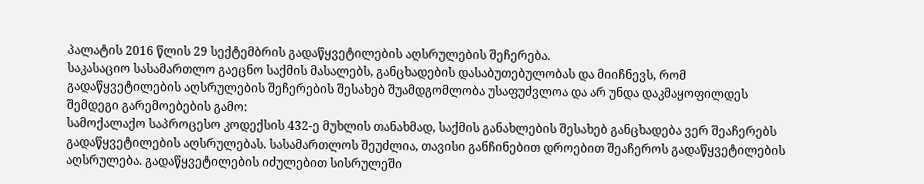პალატის 2016 წლის 29 სექტემბრის გადაწყვეტილების აღსრულების შეჩერება.
საკასაციო სასამართლო გაეცნო საქმის მასალებს, განცხადების დასაბუთებულობას და მიიჩნევს, რომ გადაწყვეტილების აღსრულების შეჩერების შესახებ შუამდგომლობა უსაფუძვლოა და არ უნდა დაკმაყოფილდეს შემდეგი გარემოებების გამო:
სამოქალაქო საპროცესო კოდექსის 432-ე მუხლის თანახმად, საქმის განახლების შესახებ განცხადება ვერ შეაჩერებს გადაწყვეტილების აღსრულებას. სასამართლოს შეუძლია, თავისი განჩინებით დროებით შეაჩეროს გადაწყვეტილების აღსრულება. გადაწყვეტილების იძულებით სისრულეში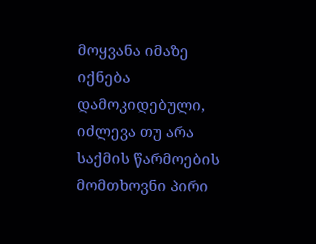მოყვანა იმაზე იქნება დამოკიდებული, იძლევა თუ არა საქმის წარმოების მომთხოვნი პირი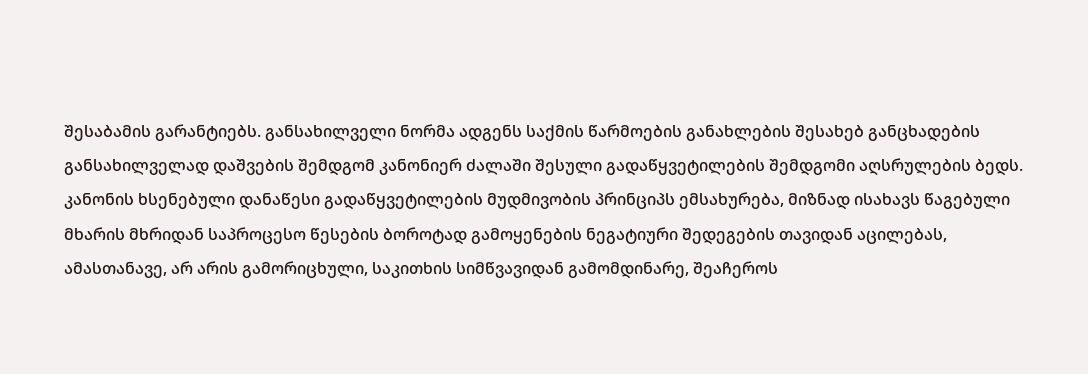შესაბამის გარანტიებს. განსახილველი ნორმა ადგენს საქმის წარმოების განახლების შესახებ განცხადების განსახილველად დაშვების შემდგომ კანონიერ ძალაში შესული გადაწყვეტილების შემდგომი აღსრულების ბედს. კანონის ხსენებული დანაწესი გადაწყვეტილების მუდმივობის პრინციპს ემსახურება, მიზნად ისახავს წაგებული მხარის მხრიდან საპროცესო წესების ბოროტად გამოყენების ნეგატიური შედეგების თავიდან აცილებას, ამასთანავე, არ არის გამორიცხული, საკითხის სიმწვავიდან გამომდინარე, შეაჩეროს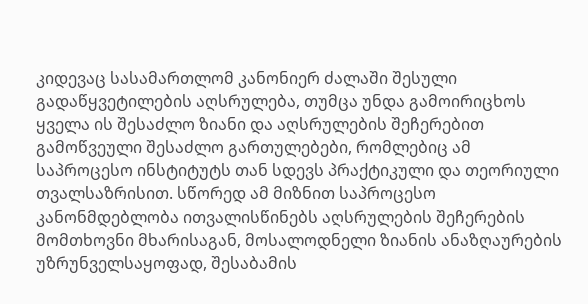კიდევაც სასამართლომ კანონიერ ძალაში შესული გადაწყვეტილების აღსრულება, თუმცა უნდა გამოირიცხოს ყველა ის შესაძლო ზიანი და აღსრულების შეჩერებით გამოწვეული შესაძლო გართულებები, რომლებიც ამ საპროცესო ინსტიტუტს თან სდევს პრაქტიკული და თეორიული თვალსაზრისით. სწორედ ამ მიზნით საპროცესო კანონმდებლობა ითვალისწინებს აღსრულების შეჩერების მომთხოვნი მხარისაგან, მოსალოდნელი ზიანის ანაზღაურების უზრუნველსაყოფად, შესაბამის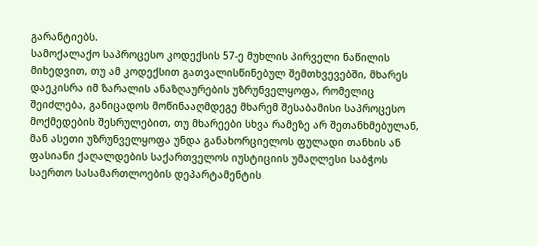გარანტიებს.
სამოქალაქო საპროცესო კოდექსის 57-ე მუხლის პირველი ნაწილის მიხედვით, თუ ამ კოდექსით გათვალისწინებულ შემთხვევებში, მხარეს დაეკისრა იმ ზარალის ანაზღაურების უზრუნველყოფა, რომელიც შეიძლება, განიცადოს მოწინააღმდეგე მხარემ შესაბამისი საპროცესო მოქმედების შესრულებით, თუ მხარეები სხვა რამეზე არ შეთანხმებულან, მან ასეთი უზრუნველყოფა უნდა განახორციელოს ფულადი თანხის ან ფასიანი ქაღალდების საქართველოს იუსტიციის უმაღლესი საბჭოს საერთო სასამართლოების დეპარტამენტის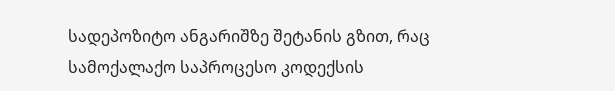სადეპოზიტო ანგარიშზე შეტანის გზით, რაც სამოქალაქო საპროცესო კოდექსის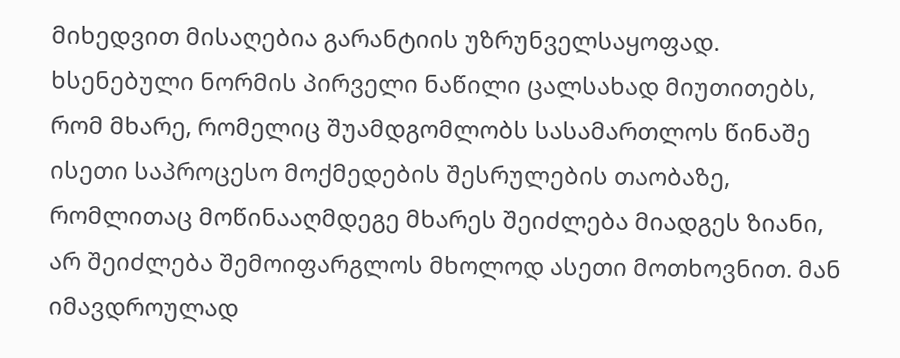მიხედვით მისაღებია გარანტიის უზრუნველსაყოფად. ხსენებული ნორმის პირველი ნაწილი ცალსახად მიუთითებს, რომ მხარე, რომელიც შუამდგომლობს სასამართლოს წინაშე ისეთი საპროცესო მოქმედების შესრულების თაობაზე, რომლითაც მოწინააღმდეგე მხარეს შეიძლება მიადგეს ზიანი, არ შეიძლება შემოიფარგლოს მხოლოდ ასეთი მოთხოვნით. მან იმავდროულად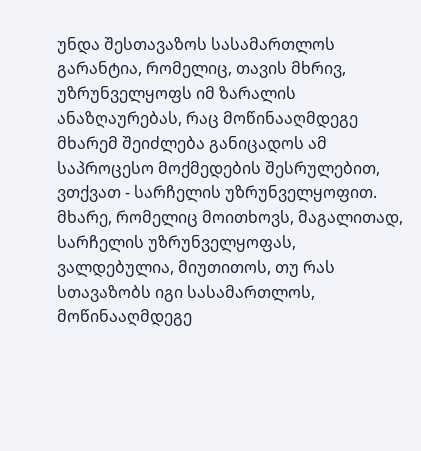უნდა შესთავაზოს სასამართლოს გარანტია, რომელიც, თავის მხრივ, უზრუნველყოფს იმ ზარალის ანაზღაურებას, რაც მოწინააღმდეგე მხარემ შეიძლება განიცადოს ამ საპროცესო მოქმედების შესრულებით, ვთქვათ - სარჩელის უზრუნველყოფით. მხარე, რომელიც მოითხოვს, მაგალითად, სარჩელის უზრუნველყოფას, ვალდებულია, მიუთითოს, თუ რას სთავაზობს იგი სასამართლოს, მოწინააღმდეგე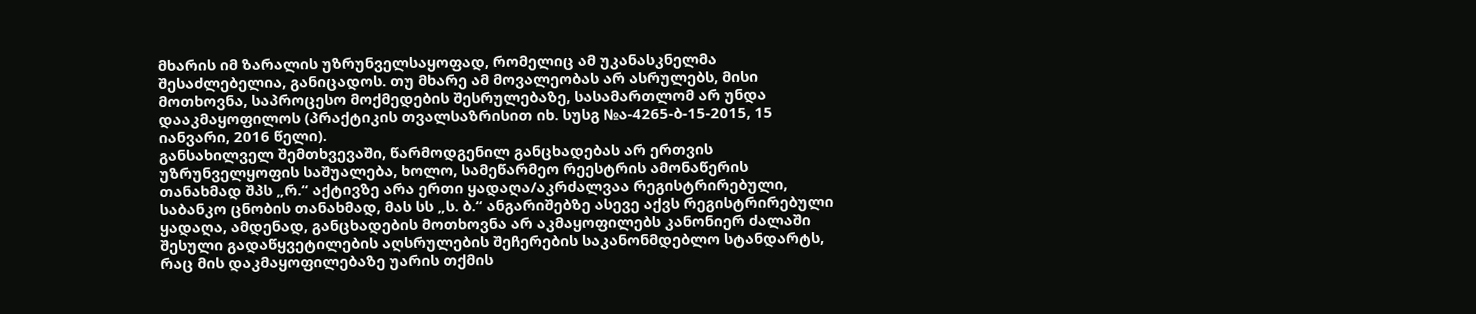მხარის იმ ზარალის უზრუნველსაყოფად, რომელიც ამ უკანასკნელმა შესაძლებელია, განიცადოს. თუ მხარე ამ მოვალეობას არ ასრულებს, მისი მოთხოვნა, საპროცესო მოქმედების შესრულებაზე, სასამართლომ არ უნდა დააკმაყოფილოს (პრაქტიკის თვალსაზრისით იხ. სუსგ №ა-4265-ბ-15-2015, 15 იანვარი, 2016 წელი).
განსახილველ შემთხვევაში, წარმოდგენილ განცხადებას არ ერთვის უზრუნველყოფის საშუალება, ხოლო, სამეწარმეო რეესტრის ამონაწერის თანახმად შპს „რ.“ აქტივზე არა ერთი ყადაღა/აკრძალვაა რეგისტრირებული, საბანკო ცნობის თანახმად, მას სს „ს. ბ.“ ანგარიშებზე ასევე აქვს რეგისტრირებული ყადაღა, ამდენად, განცხადების მოთხოვნა არ აკმაყოფილებს კანონიერ ძალაში შესული გადაწყვეტილების აღსრულების შეჩერების საკანონმდებლო სტანდარტს, რაც მის დაკმაყოფილებაზე უარის თქმის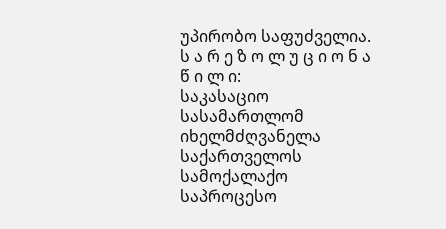უპირობო საფუძველია.
ს ა რ ე ზ ო ლ უ ც ი ო ნ ა წ ი ლ ი:
საკასაციო სასამართლომ იხელმძღვანელა საქართველოს სამოქალაქო საპროცესო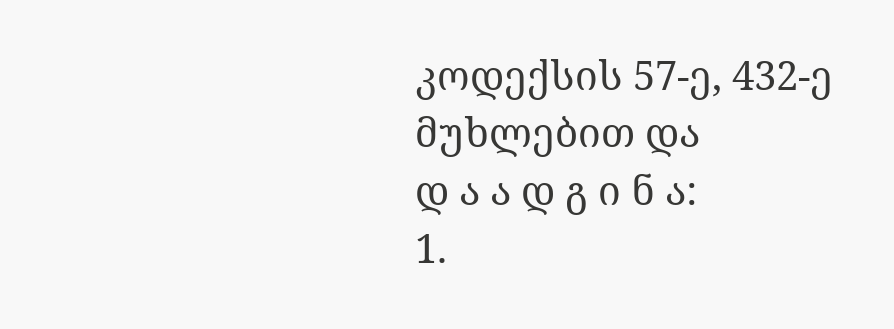კოდექსის 57-ე, 432-ე მუხლებით და
დ ა ა დ გ ი ნ ა:
1.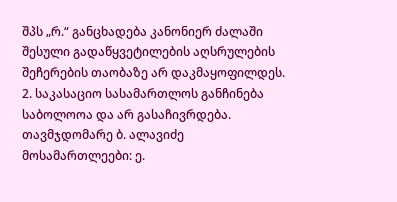შპს „რ.“ განცხადება კანონიერ ძალაში შესული გადაწყვეტილების აღსრულების შეჩერების თაობაზე არ დაკმაყოფილდეს.
2. საკასაციო სასამართლოს განჩინება საბოლოოა და არ გასაჩივრდება.
თავმჯდომარე ბ. ალავიძე
მოსამართლეები: ე.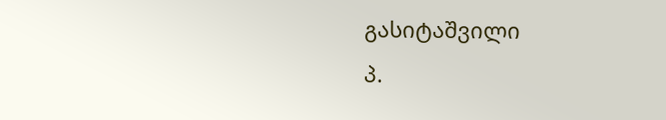გასიტაშვილი
პ.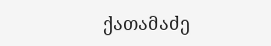ქათამაძე